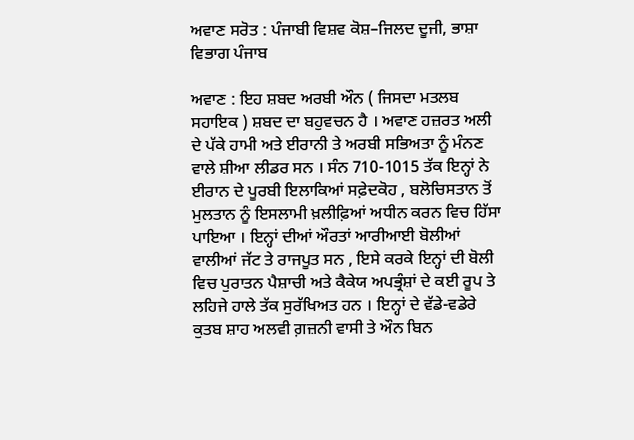ਅਵਾਣ ਸਰੋਤ : ਪੰਜਾਬੀ ਵਿਸ਼ਵ ਕੋਸ਼–ਜਿਲਦ ਦੂਜੀ, ਭਾਸ਼ਾ ਵਿਭਾਗ ਪੰਜਾਬ

ਅਵਾਣ : ਇਹ ਸ਼ਬਦ ਅਰਬੀ ਔਨ ( ਜਿਸਦਾ ਮਤਲਬ ਸਹਾਇਕ ) ਸ਼ਬਦ ਦਾ ਬਹੁਵਚਨ ਹੈ । ਅਵਾਣ ਹਜ਼ਰਤ ਅਲੀ ਦੇ ਪੱਕੇ ਹਾਮੀ ਅਤੇ ਈਰਾਨੀ ਤੇ ਅਰਬੀ ਸਭਿਅਤਾ ਨੂੰ ਮੰਨਣ ਵਾਲੇ ਸ਼ੀਆ ਲੀਡਰ ਸਨ । ਸੰਨ 710-1015 ਤੱਕ ਇਨ੍ਹਾਂ ਨੇ ਈਰਾਨ ਦੇ ਪੂਰਬੀ ਇਲਾਕਿਆਂ ਸਫ਼ੇਦਕੋਹ , ਬਲੋਚਿਸਤਾਨ ਤੋਂ ਮੁਲਤਾਨ ਨੂੰ ਇਸਲਾਮੀ ਖ਼ਲੀਫ਼ਿਆਂ ਅਧੀਨ ਕਰਨ ਵਿਚ ਹਿੱਸਾ ਪਾਇਆ । ਇਨ੍ਹਾਂ ਦੀਆਂ ਔਰਤਾਂ ਆਰੀਆਈ ਬੋਲੀਆਂ ਵਾਲੀਆਂ ਜੱਟ ਤੇ ਰਾਜਪੂਤ ਸਨ , ਇਸੇ ਕਰਕੇ ਇਨ੍ਹਾਂ ਦੀ ਬੋਲੀ ਵਿਚ ਪੁਰਾਤਨ ਪੈਸ਼ਾਚੀ ਅਤੇ ਕੈਕੇਯ ਅਪਭ੍ਰੰਸ਼ਾਂ ਦੇ ਕਈ ਰੂਪ ਤੇ ਲਹਿਜੇ ਹਾਲੇ ਤੱਕ ਸੁਰੱਖਿਅਤ ਹਨ । ਇਨ੍ਹਾਂ ਦੇ ਵੱਡੇ-ਵਡੇਰੇ ਕੁਤਬ ਸ਼ਾਹ ਅਲਵੀ ਗ਼ਜ਼ਨੀ ਵਾਸੀ ਤੇ ਔਨ ਬਿਨ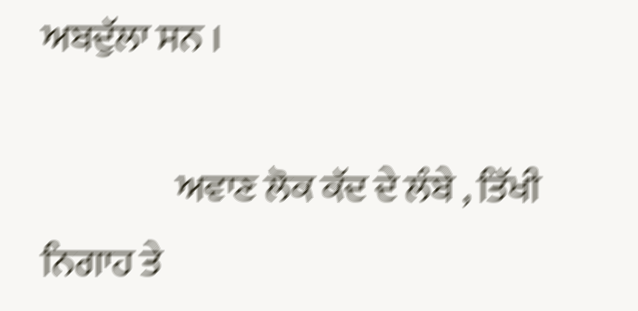ਅਬਦੁੱਲਾ ਸਨ ।

                  ਅਵਾਣ ਲੋਕ ਕੱਦ ਦੇ ਲੰਬੇ , ਤਿੱਖੀ ਨਿਗਾਹ ਤੇ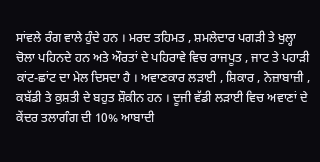ਸਾਂਵਲੇ ਰੰਗ ਵਾਲੇ ਹੁੰਦੇ ਹਨ । ਮਰਦ ਤਹਿਮਤ , ਸ਼ਮਲੇਦਾਰ ਪਗੜੀ ਤੇ ਖੁਲ੍ਹਾ ਚੋਲਾ ਪਹਿਨਦੇ ਹਨ ਅਤੇ ਔਰਤਾਂ ਦੇ ਪਹਿਰਾਵੇ ਵਿਚ ਰਾਜਪੂਤ , ਜਾਟ ਤੇ ਪਹਾੜੀ ਕਾਂਟ-ਛਾਂਟ ਦਾ ਮੇਲ ਦਿਸਦਾ ਹੈ । ਅਵਾਣਕਾਰ ਲੜਾਈ , ਸ਼ਿਕਾਰ , ਨੇਜ਼ਾਬਾਜ਼ੀ , ਕਬੱਡੀ ਤੇ ਕੁਸ਼ਤੀ ਦੇ ਬਹੁਤ ਸ਼ੌਕੀਨ ਹਨ । ਦੂਜੀ ਵੱਡੀ ਲੜਾਈ ਵਿਚ ਅਵਾਣਾਂ ਦੇ ਕੇਂਦਰ ਤਲਾਗੰਗ ਦੀ 10% ਆਬਾਦੀ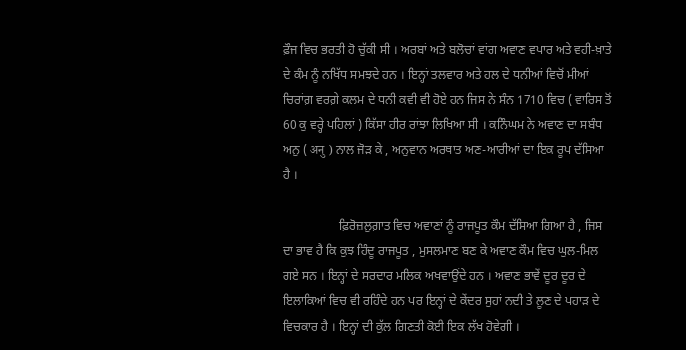ਫ਼ੌਜ ਵਿਚ ਭਰਤੀ ਹੋ ਚੁੱਕੀ ਸੀ । ਅਰਬਾਂ ਅਤੇ ਬਲੋਚਾਂ ਵਾਂਗ ਅਵਾਣ ਵਪਾਰ ਅਤੇ ਵਹੀ-ਖ਼ਾਤੇ ਦੇ ਕੰਮ ਨੂੰ ਨਖਿੱਧ ਸਮਝਦੇ ਹਨ । ਇਨ੍ਹਾਂ ਤਲਵਾਰ ਅਤੇ ਹਲ ਦੇ ਧਨੀਆਂ ਵਿਚੋਂ ਮੀਆਂ ਚਿਰਾਂਗ਼ ਵਰਗ਼ੇ ਕਲਮ ਦੇ ਧਨੀ ਕਵੀ ਵੀ ਹੋਏ ਹਨ ਜਿਸ ਨੇ ਸੰਨ 1710 ਵਿਚ ( ਵਾਰਿਸ ਤੋਂ 60 ਕੁ ਵਰ੍ਹੇ ਪਹਿਲਾਂ ) ਕਿੱਸਾ ਹੀਰ ਰਾਂਝਾ ਲਿਖਿਆ ਸੀ । ਕਨਿੰਘਮ ਨੇ ਅਵਾਣ ਦਾ ਸਬੰਧ ਅਨੁ ( अनु ) ਨਾਲ ਜੋੜ ਕੇ , ਅਨੁਵਾਨ ਅਰਥਾਤ ਅਣ-ਆਰੀਆਂ ਦਾ ਇਕ ਰੂਪ ਦੱਸਿਆ ਹੈ ।

                  ਫ਼ਿਰੋਜ਼ਲੁਗ਼ਾਤ ਵਿਚ ਅਵਾਣਾਂ ਨੂੰ ਰਾਜਪੂਤ ਕੌਮ ਦੱਸਿਆ ਗਿਆ ਹੈ , ਜਿਸ ਦਾ ਭਾਵ ਹੈ ਕਿ ਕੁਝ ਹਿੰਦੂ ਰਾਜਪੂਤ , ਮੁਸਲਮਾਣ ਬਣ ਕੇ ਅਵਾਣ ਕੌਮ ਵਿਚ ਘੁਲ-ਮਿਲ ਗਏ ਸਨ । ਇਨ੍ਹਾਂ ਦੇ ਸਰਦਾਰ ਮਲਿਕ ਅਖਵਾਉਂਦੇ ਹਨ । ਅਵਾਣ ਭਾਵੇਂ ਦੂਰ ਦੂਰ ਦੇ ਇਲਾਕਿਆਂ ਵਿਚ ਵੀ ਰਹਿੰਦੇ ਹਨ ਪਰ ਇਨ੍ਹਾਂ ਦੇ ਕੇਂਦਰ ਸੁਹਾਂ ਨਦੀ ਤੇ ਲੂਣ ਦੇ ਪਹਾੜ ਦੇ ਵਿਚਕਾਰ ਹੈ । ਇਨ੍ਹਾਂ ਦੀ ਕੁੱਲ ਗਿਣਤੀ ਕੋਈ ਇਕ ਲੱਖ ਹੋਵੇਗੀ ।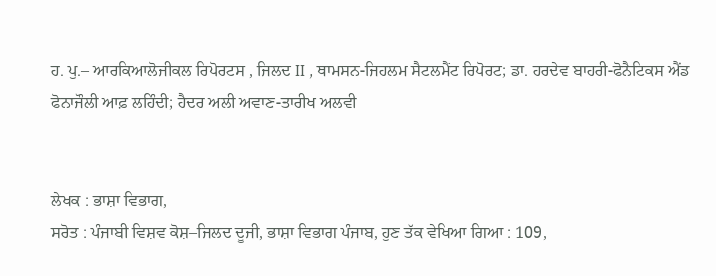ਹ. ਪੁ.– ਆਰਕਿਆਲੋਜੀਕਲ ਰਿਪੋਰਟਸ , ਜਿਲਦ II , ਥਾਮਸਨ-ਜਿਹਲਮ ਸੈਟਲਮੈਂਟ ਰਿਪੋਰਟ; ਡਾ. ਹਰਦੇਵ ਬਾਹਰੀ-ਫੋਨੈਟਿਕਸ ਐਂਡ ਫੋਨਾਜੌਲੀ ਆਫ਼ ਲਹਿੰਦੀ; ਹੈਦਰ ਅਲੀ ਅਵਾਣ-ਤਾਰੀਖ ਅਲਵੀ


ਲੇਖਕ : ਭਾਸ਼ਾ ਵਿਭਾਗ,
ਸਰੋਤ : ਪੰਜਾਬੀ ਵਿਸ਼ਵ ਕੋਸ਼–ਜਿਲਦ ਦੂਜੀ, ਭਾਸ਼ਾ ਵਿਭਾਗ ਪੰਜਾਬ, ਹੁਣ ਤੱਕ ਵੇਖਿਆ ਗਿਆ : 109,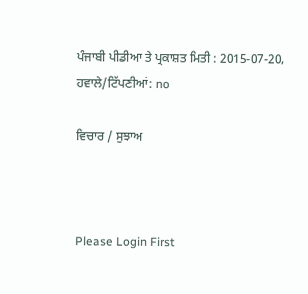ਪੰਜਾਬੀ ਪੀਡੀਆ ਤੇ ਪ੍ਰਕਾਸ਼ਤ ਮਿਤੀ : 2015-07-20, ਹਵਾਲੇ/ਟਿੱਪਣੀਆਂ: no

ਵਿਚਾਰ / ਸੁਝਾਅ



Please Login First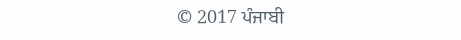© 2017 ਪੰਜਾਬੀ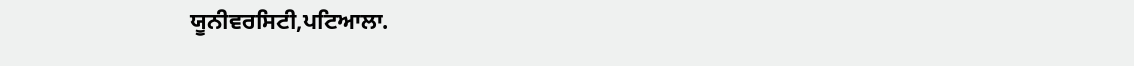ਯੂਨੀਵਰਸਿਟੀ,ਪਟਿਆਲਾ.